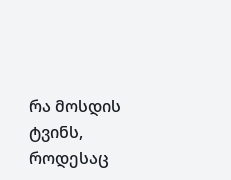რა მოსდის ტვინს, როდესაც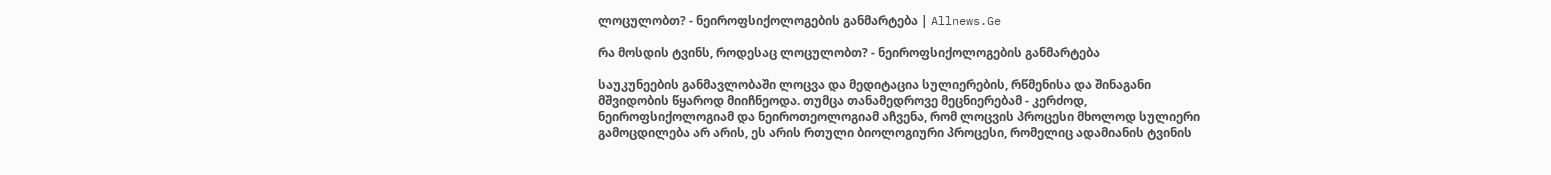ლოცულობთ? - ნეიროფსიქოლოგების განმარტება | Allnews.Ge

რა მოსდის ტვინს, როდესაც ლოცულობთ? - ნეიროფსიქოლოგების განმარტება

საუკუნეების განმავლობაში ლოცვა და მედიტაცია სულიერების, რწმენისა და შინაგანი მშვიდობის წყაროდ მიიჩნეოდა. თუმცა თანამედროვე მეცნიერებამ - კერძოდ, ნეიროფსიქოლოგიამ და ნეიროთეოლოგიამ აჩვენა, რომ ლოცვის პროცესი მხოლოდ სულიერი გამოცდილება არ არის, ეს არის რთული ბიოლოგიური პროცესი, რომელიც ადამიანის ტვინის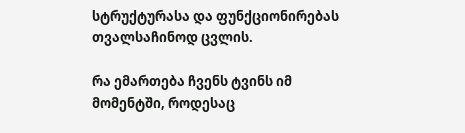სტრუქტურასა და ფუნქციონირებას თვალსაჩინოდ ცვლის.

რა ემართება ჩვენს ტვინს იმ მომენტში, როდესაც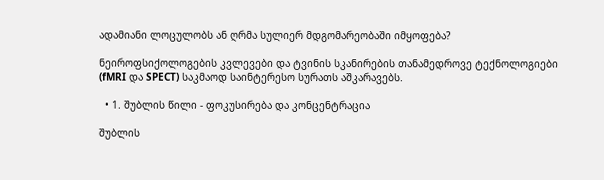ადამიანი ლოცულობს ან ღრმა სულიერ მდგომარეობაში იმყოფება?

ნეიროფსიქოლოგების კვლევები და ტვინის სკანირების თანამედროვე ტექნოლოგიები (fMRI და SPECT) საკმაოდ საინტერესო სურათს აშკარავებს.

  • 1. შუბლის წილი - ფოკუსირება და კონცენტრაცია

შუბლის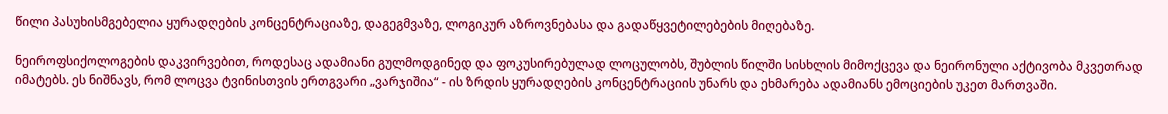წილი პასუხისმგებელია ყურადღების კონცენტრაციაზე, დაგეგმვაზე, ლოგიკურ აზროვნებასა და გადაწყვეტილებების მიღებაზე.

ნეიროფსიქოლოგების დაკვირვებით, როდესაც ადამიანი გულმოდგინედ და ფოკუსირებულად ლოცულობს, შუბლის წილში სისხლის მიმოქცევა და ნეირონული აქტივობა მკვეთრად იმატებს. ეს ნიშნავს, რომ ლოცვა ტვინისთვის ერთგვარი „ვარჯიშია“ - ის ზრდის ყურადღების კონცენტრაციის უნარს და ეხმარება ადამიანს ემოციების უკეთ მართვაში.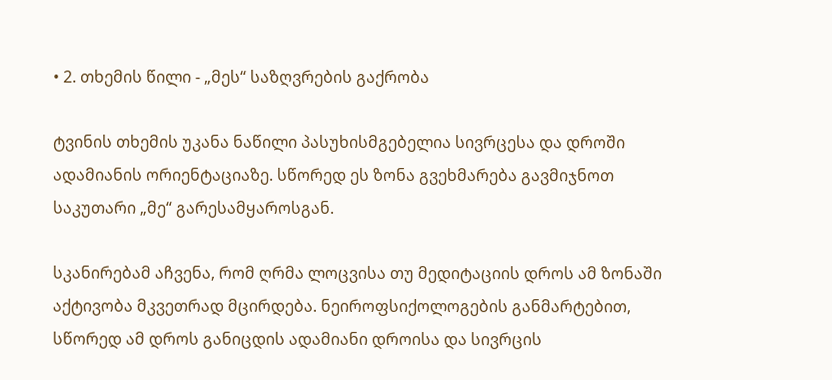• 2. თხემის წილი - „მეს“ საზღვრების გაქრობა

ტვინის თხემის უკანა ნაწილი პასუხისმგებელია სივრცესა და დროში ადამიანის ორიენტაციაზე. სწორედ ეს ზონა გვეხმარება გავმიჯნოთ საკუთარი „მე“ გარესამყაროსგან.

სკანირებამ აჩვენა, რომ ღრმა ლოცვისა თუ მედიტაციის დროს ამ ზონაში აქტივობა მკვეთრად მცირდება. ნეიროფსიქოლოგების განმარტებით, სწორედ ამ დროს განიცდის ადამიანი დროისა და სივრცის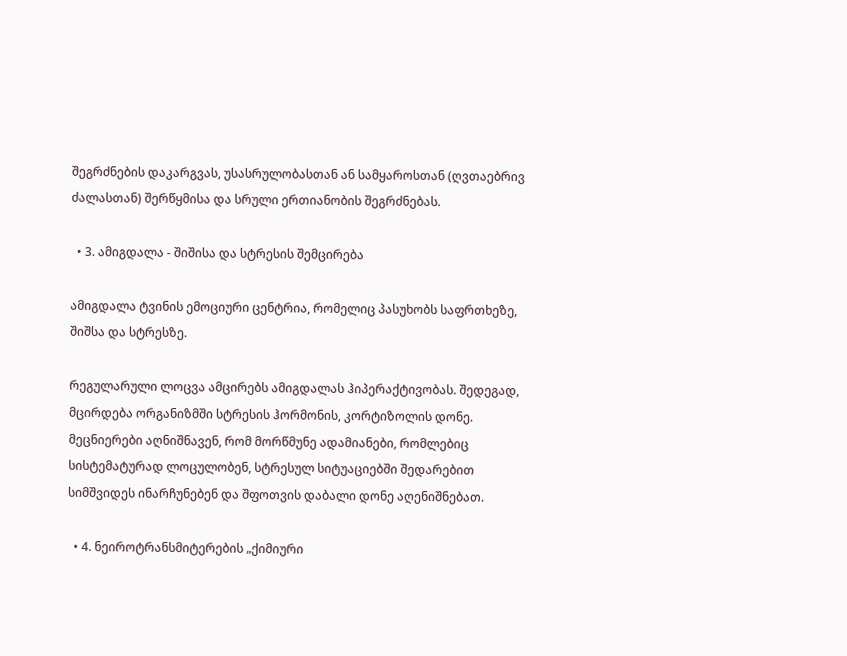შეგრძნების დაკარგვას, უსასრულობასთან ან სამყაროსთან (ღვთაებრივ ძალასთან) შერწყმისა და სრული ერთიანობის შეგრძნებას.

  • 3. ამიგდალა - შიშისა და სტრესის შემცირება

ამიგდალა ტვინის ემოციური ცენტრია, რომელიც პასუხობს საფრთხეზე, შიშსა და სტრესზე.

რეგულარული ლოცვა ამცირებს ამიგდალას ჰიპერაქტივობას. შედეგად, მცირდება ორგანიზმში სტრესის ჰორმონის, კორტიზოლის დონე. მეცნიერები აღნიშნავენ, რომ მორწმუნე ადამიანები, რომლებიც სისტემატურად ლოცულობენ, სტრესულ სიტუაციებში შედარებით სიმშვიდეს ინარჩუნებენ და შფოთვის დაბალი დონე აღენიშნებათ.

  • 4. ნეიროტრანსმიტერების „ქიმიური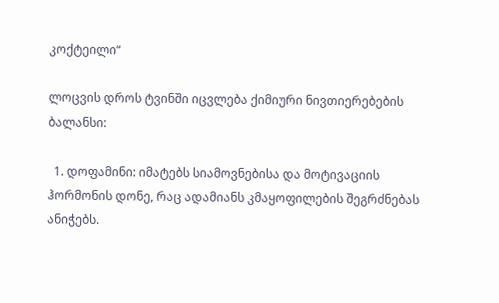კოქტეილი“

ლოცვის დროს ტვინში იცვლება ქიმიური ნივთიერებების ბალანსი:

  1. დოფამინი: იმატებს სიამოვნებისა და მოტივაციის ჰორმონის დონე, რაც ადამიანს კმაყოფილების შეგრძნებას ანიჭებს.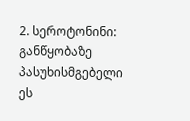2. სეროტონინი: განწყობაზე პასუხისმგებელი ეს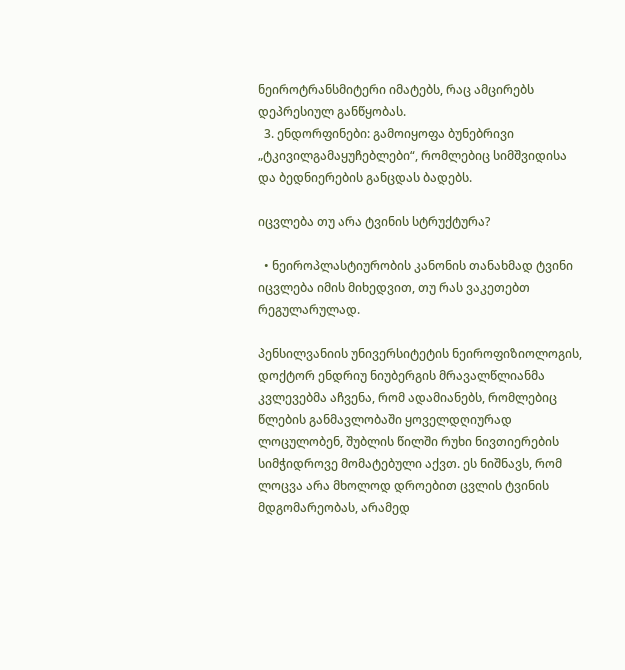ნეიროტრანსმიტერი იმატებს, რაც ამცირებს დეპრესიულ განწყობას.
  3. ენდორფინები: გამოიყოფა ბუნებრივი „ტკივილგამაყუჩებლები“, რომლებიც სიმშვიდისა და ბედნიერების განცდას ბადებს.

იცვლება თუ არა ტვინის სტრუქტურა?

  • ნეიროპლასტიურობის კანონის თანახმად ტვინი იცვლება იმის მიხედვით, თუ რას ვაკეთებთ რეგულარულად.

პენსილვანიის უნივერსიტეტის ნეიროფიზიოლოგის, დოქტორ ენდრიუ ნიუბერგის მრავალწლიანმა კვლევებმა აჩვენა, რომ ადამიანებს, რომლებიც წლების განმავლობაში ყოველდღიურად ლოცულობენ, შუბლის წილში რუხი ნივთიერების სიმჭიდროვე მომატებული აქვთ. ეს ნიშნავს, რომ ლოცვა არა მხოლოდ დროებით ცვლის ტვინის მდგომარეობას, არამედ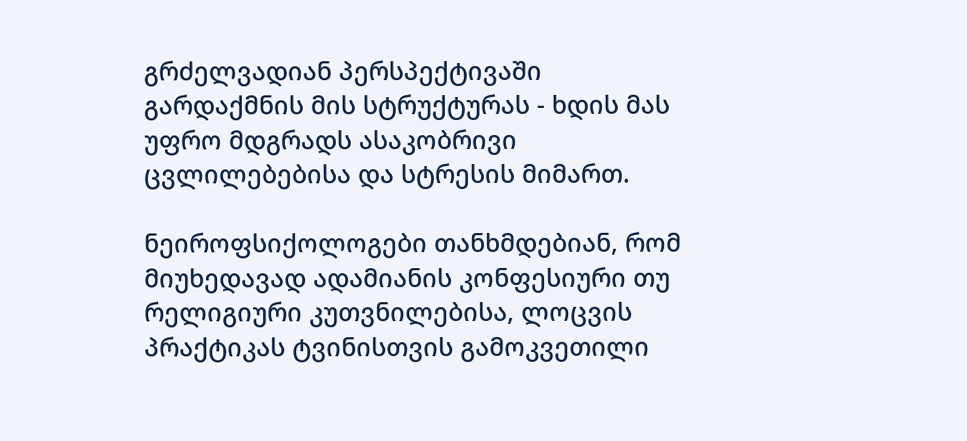გრძელვადიან პერსპექტივაში გარდაქმნის მის სტრუქტურას - ხდის მას უფრო მდგრადს ასაკობრივი ცვლილებებისა და სტრესის მიმართ.

ნეიროფსიქოლოგები თანხმდებიან, რომ მიუხედავად ადამიანის კონფესიური თუ რელიგიური კუთვნილებისა, ლოცვის პრაქტიკას ტვინისთვის გამოკვეთილი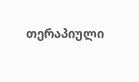თერაპიული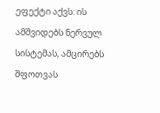ეფექტი აქვს: ის ამშვიდებს ნერვულ სისტემას, ამცირებს შფოთვას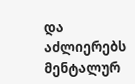და აძლიერებს მენტალურ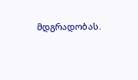მდგრადობას.